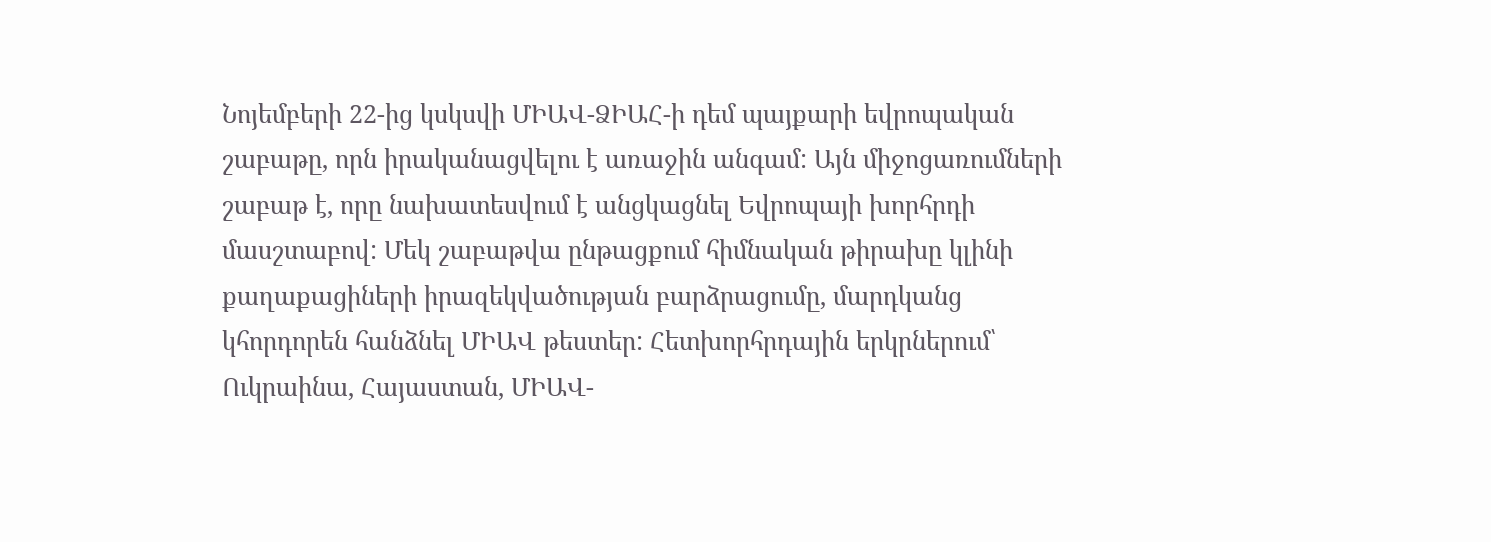Նոյեմբերի 22-ից կսկսվի ՄԻԱՎ-ՁԻԱՀ-ի դեմ պայքարի եվրոպական շաբաթը, որն իրականացվելու է առաջին անգամ: Այն միջոցառումների շաբաթ է, որը նախատեսվում է անցկացնել Եվրոպայի խորհրդի մասշտաբով: Մեկ շաբաթվա ընթացքում հիմնական թիրախը կլինի քաղաքացիների իրազեկվածության բարձրացումը, մարդկանց կհորդորեն հանձնել ՄԻԱՎ թեստեր: Հետխորհրդային երկրներում՝ Ուկրաինա, Հայաստան, ՄԻԱՎ-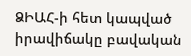ՁԻԱՀ-ի հետ կապված իրավիճակը բավական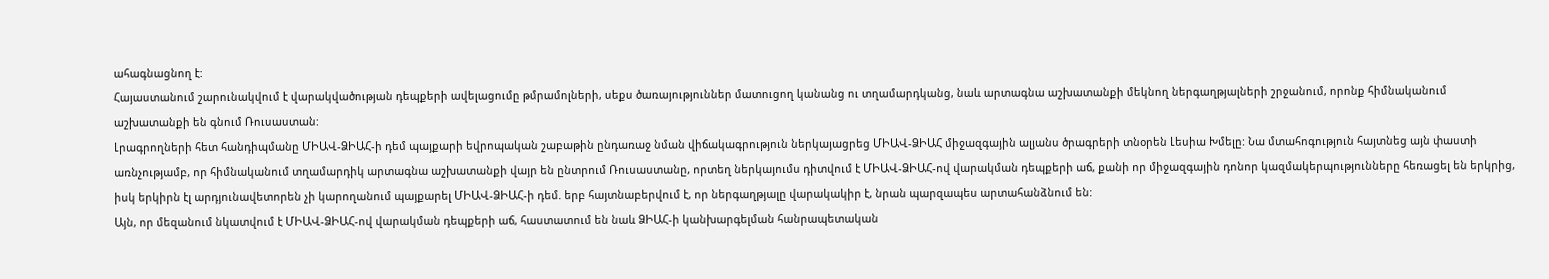ահագնացնող է:
Հայաստանում շարունակվում է վարակվածության դեպքերի ավելացումը թմրամոլների, սեքս ծառայություններ մատուցող կանանց ու տղամարդկանց, նաև արտագնա աշխատանքի մեկնող ներգաղթյալների շրջանում, որոնք հիմնականում աշխատանքի են գնում Ռուսաստան:
Լրագրողների հետ հանդիպմանը ՄԻԱՎ-ՁԻԱՀ-ի դեմ պայքարի եվրոպական շաբաթին ընդառաջ նման վիճակագրություն ներկայացրեց ՄԻԱՎ-ՁԻԱՀ միջազգային ալյանս ծրագրերի տնօրեն Լեսիա Խմելը: Նա մտահոգություն հայտնեց այն փաստի առնչությամբ, որ հիմնականում տղամարդիկ արտագնա աշխատանքի վայր են ընտրում Ռուսաստանը, որտեղ ներկայումս դիտվում է ՄԻԱՎ-ՁԻԱՀ-ով վարակման դեպքերի աճ, քանի որ միջազգային դոնոր կազմակերպությունները հեռացել են երկրից, իսկ երկիրն էլ արդյունավետորեն չի կարողանում պայքարել ՄԻԱՎ-ՁԻԱՀ-ի դեմ. երբ հայտնաբերվում է, որ ներգաղթյալը վարակակիր է, նրան պարզապես արտահանձնում են:
Այն, որ մեզանում նկատվում է ՄԻԱՎ-ՁԻԱՀ-ով վարակման դեպքերի աճ, հաստատում են նաև ՁԻԱՀ-ի կանխարգելման հանրապետական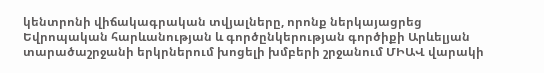կենտրոնի վիճակագրական տվյալները, որոնք ներկայացրեց Եվրոպական հարևանության և գործընկերության գործիքի Արևելյան տարածաշրջանի երկրներում խոցելի խմբերի շրջանում ՄԻԱՎ վարակի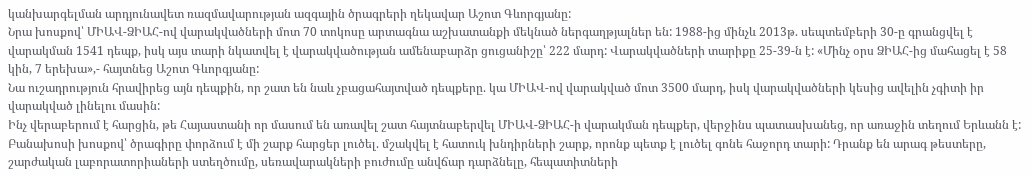կանխարգելման արդյունավետ ռազմավարության ազգային ծրագրերի ղեկավար Աշոտ Գևորգյանը:
Նրա խոսքով՝ ՄԻԱՎ-ՁԻԱՀ-ով վարակվածների մոտ 70 տոկոսը արտագնա աշխատանքի մեկնած ներգաղթյալներ են: 1988-ից մինչև 2013թ. սեպտեմբերի 30-ը գրանցվել է վարակման 1541 դեպք, իսկ այս տարի նկատվել է վարակվածության ամենաբարձր ցուցանիշը՝ 222 մարդ: Վարակվածների տարիքը 25-39-ն է: «Մինչ օրս ՁԻԱՀ-ից մահացել է 58 կին, 7 երեխա»,- հայտնեց Աշոտ Գևորգյանը:
Նա ուշադրություն հրավիրեց այն դեպքին, որ շատ են նաև չբացահայտված դեպքերը. կա ՄԻԱՎ-ով վարակված մոտ 3500 մարդ, իսկ վարակվածների կեսից ավելին չգիտի իր վարակված լինելու մասին:
Ինչ վերաբերում է հարցին, թե Հայաստանի որ մասում են առավել շատ հայտնաբերվել ՄԻԱՎ-ՁԻԱՀ-ի վարակման դեպքեր, վերջինս պատասխանեց, որ առաջին տեղում Երևանն է:
Բանախոսի խոսքով՝ ծրագիրը փորձում է մի շարք հարցեր լուծել. մշակվել է հատուկ խնդիրների շարք, որոնք պետք է լուծել գոնե հաջորդ տարի: Դրանք են արագ թեստերը, շարժական լաբորատորիաների ստեղծումը, սեռավարակների բուժումը անվճար դարձնելը, հեպատիտների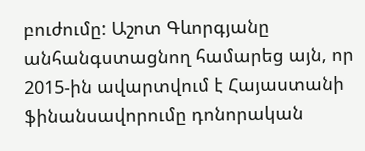բուժումը: Աշոտ Գևորգյանը անհանգստացնող համարեց այն, որ 2015-ին ավարտվում է Հայաստանի ֆինանսավորումը դոնորական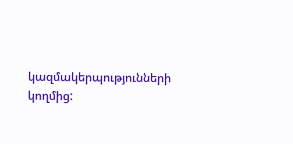կազմակերպությունների կողմից: